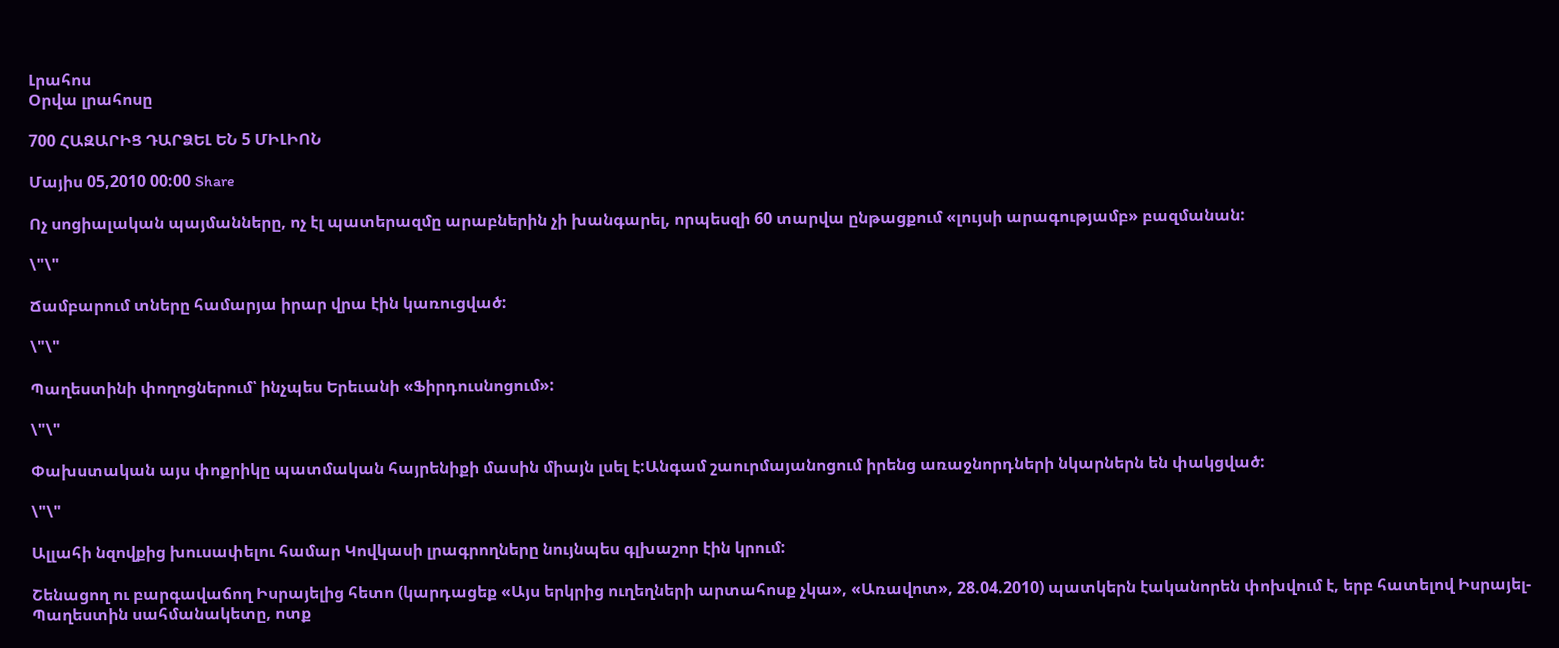Լրահոս
Օրվա լրահոսը

700 ՀԱԶԱՐԻՑ ԴԱՐՁԵԼ ԵՆ 5 ՄԻԼԻՈՆ

Մայիս 05,2010 00:00 Share

Ոչ սոցիալական պայմանները, ոչ էլ պատերազմը արաբներին չի խանգարել, որպեսզի 60 տարվա ընթացքում «լույսի արագությամբ» բազմանան:

\"\"

Ճամբարում տները համարյա իրար վրա էին կառուցված:

\"\"

Պաղեստինի փողոցներում՝ ինչպես Երեւանի «Ֆիրդուսնոցում»:

\"\"

Փախստական այս փոքրիկը պատմական հայրենիքի մասին միայն լսել է:Անգամ շաուրմայանոցում իրենց առաջնորդների նկարներն են փակցված:

\"\"

Ալլահի նզովքից խուսափելու համար Կովկասի լրագրողները նույնպես գլխաշոր էին կրում:

Շենացող ու բարգավաճող Իսրայելից հետո (կարդացեք «Այս երկրից ուղեղների արտահոսք չկա», «Առավոտ», 28.04.2010) պատկերն էականորեն փոխվում է, երբ հատելով Իսրայել-Պաղեստին սահմանակետը, ոտք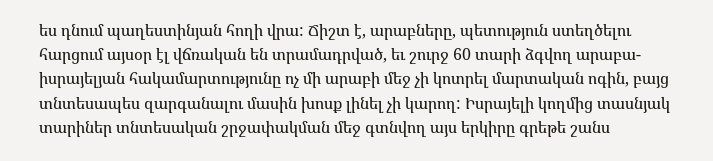ես դնում պաղեստինյան հողի վրա: Ճիշտ է, արաբները, պետություն ստեղծելու հարցում այսօր էլ վճռական են տրամադրված, եւ շուրջ 60 տարի ձգվող արաբա-իսրայելյան հակամարտությունը ոչ մի արաբի մեջ չի կոտրել մարտական ոգին, բայց տնտեսապես զարգանալու մասին խոսք լինել չի կարող: Իսրայելի կողմից տասնյակ տարիներ տնտեսական շրջափակման մեջ գտնվող այս երկիրը գրեթե շանս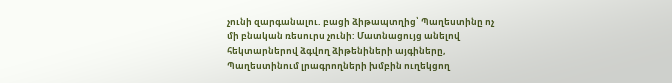չունի զարգանալու. բացի ձիթապտղից՝ Պաղեստինը ոչ մի բնական ռեսուրս չունի: Մատնացույց անելով հեկտարներով ձգվող ձիթենիների այգիները, Պաղեստինում լրագրողների խմբին ուղեկցող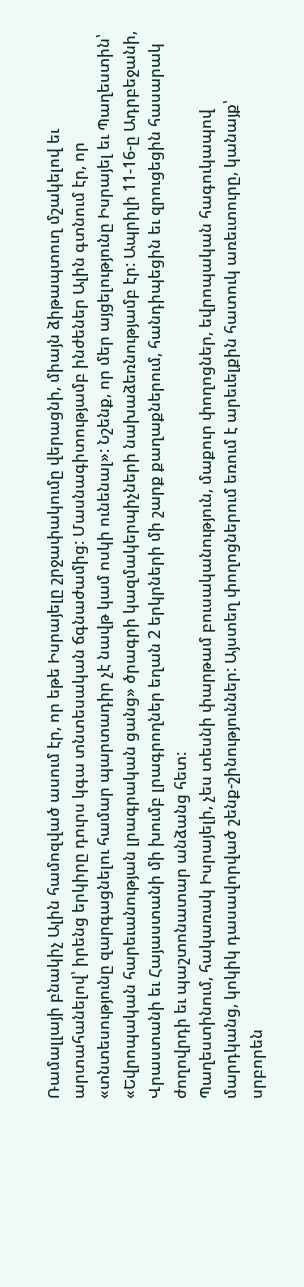Ռամալլայի բնակիչ Ալին համոզված ասում էր, որ եթե Իսրայելը շրջափակումը վերացնի, միայն ձիթապտուղ մշակելով եւ արտահանելով՝ իրենց երկիրը դուրս կգա տնտեսական ճգնաժամից: Մասնագիտությամբ ինժեներ Ալին գտնում էր, որ «տնտեսությունը զարգացնելու համար պարտադիր չէ նավթ կամ ոսկի ունենալ»: Նշենք, որ մեր այցելությունը Իսրայել եւ Պաղեստին՝ «Եվրոպական հարեւանության լրագրական ցանց» ծրագրի կազմակերպիչների նախաձեռնությամբ էր: Ապրիլի 11-16-ը Ադրբեջանի, Վրաստանի եւ Հայաստանի մի խումբ լրագրողներ եղան 2 երկրների մի շարք քաղաքներում, հանդիպեցին եւ զրուցեցին հասարակ ժողովրդի եւ պաշտոնատար անձանց հետ:
Պաղեստինում, հակառակ Իսրայելի, չես տեսնի փարթամ բուսականություն, մաքուր փողոցներ, եվրոպական հագուկապով մարդկանց, կոկիկ դասավորված շենք-շինություններ: Այստեղ փողոցներում եռում է արեւելքին հատուկ առեւտուրը, կանայք՝ սրբորեն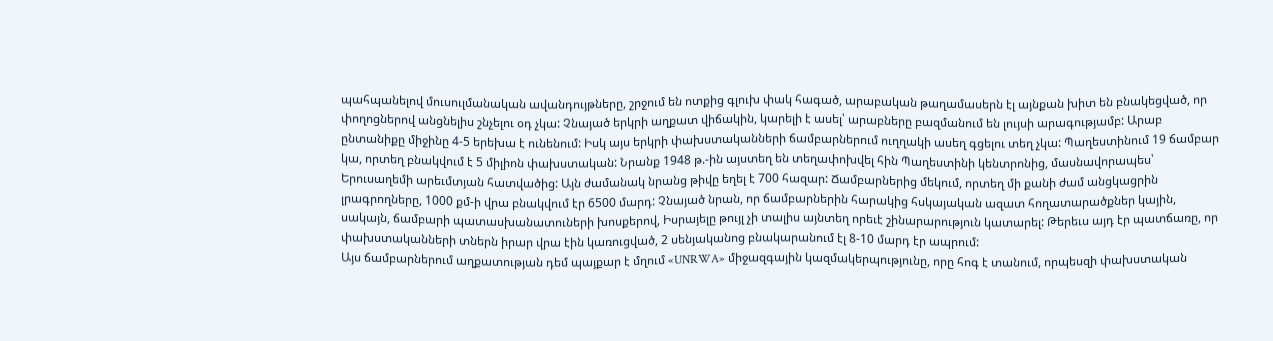պահպանելով մուսուլմանական ավանդույթները, շրջում են ոտքից գլուխ փակ հագած, արաբական թաղամասերն էլ այնքան խիտ են բնակեցված, որ փողոցներով անցնելիս շնչելու օդ չկա: Չնայած երկրի աղքատ վիճակին, կարելի է ասել՝ արաբները բազմանում են լույսի արագությամբ: Արաբ ընտանիքը միջինը 4-5 երեխա է ունենում: Իսկ այս երկրի փախստականների ճամբարներում ուղղակի ասեղ գցելու տեղ չկա: Պաղեստինում 19 ճամբար կա, որտեղ բնակվում է 5 միլիոն փախստական: Նրանք 1948 թ.-ին այստեղ են տեղափոխվել հին Պաղեստինի կենտրոնից, մասնավորապես՝ Երուսաղեմի արեւմտյան հատվածից: Այն ժամանակ նրանց թիվը եղել է 700 հազար: Ճամբարներից մեկում, որտեղ մի քանի ժամ անցկացրին լրագրողները, 1000 քմ-ի վրա բնակվում էր 6500 մարդ: Չնայած նրան, որ ճամբարներին հարակից հսկայական ազատ հողատարածքներ կային, սակայն, ճամբարի պատասխանատուների խոսքերով, Իսրայելը թույլ չի տալիս այնտեղ որեւէ շինարարություն կատարել: Թերեւս այդ էր պատճառը, որ փախստականների տներն իրար վրա էին կառուցված, 2 սենյականոց բնակարանում էլ 8-10 մարդ էր ապրում:
Այս ճամբարներում աղքատության դեմ պայքար է մղում «UNRWA» միջազգային կազմակերպությունը, որը հոգ է տանում, որպեսզի փախստական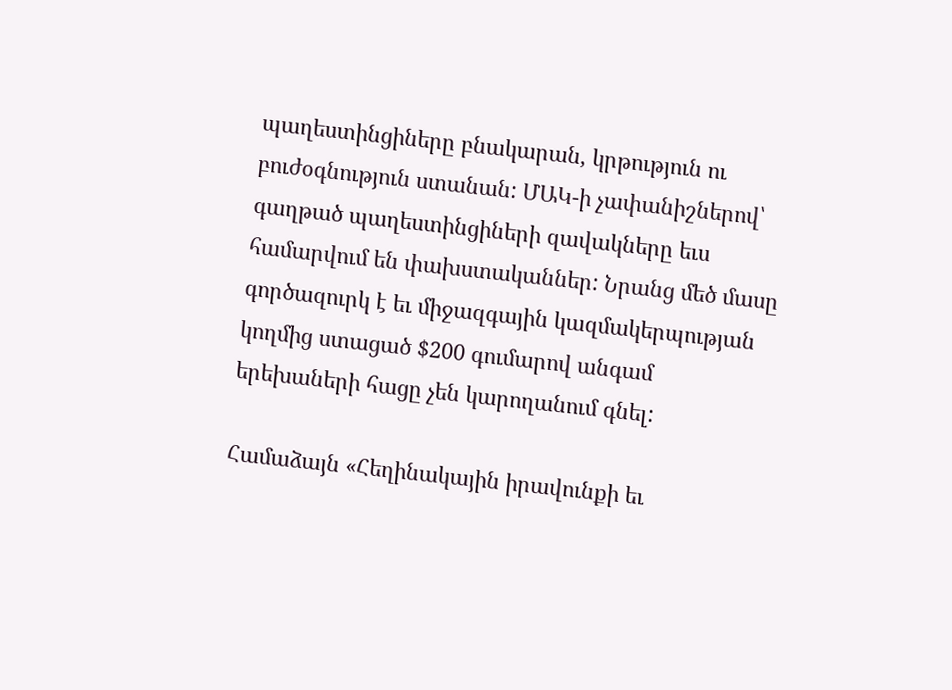պաղեստինցիները բնակարան, կրթություն ու բուժօգնություն ստանան: ՄԱԿ-ի չափանիշներով՝ գաղթած պաղեստինցիների զավակները եւս համարվում են փախստականներ: Նրանց մեծ մասը գործազուրկ է եւ միջազգային կազմակերպության կողմից ստացած $200 գումարով անգամ երեխաների հացը չեն կարողանում գնել:

Համաձայն «Հեղինակային իրավունքի եւ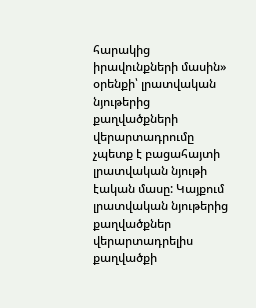հարակից իրավունքների մասին» օրենքի՝ լրատվական նյութերից քաղվածքների վերարտադրումը չպետք է բացահայտի լրատվական նյութի էական մասը: Կայքում լրատվական նյութերից քաղվածքներ վերարտադրելիս քաղվածքի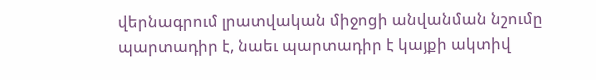վերնագրում լրատվական միջոցի անվանման նշումը պարտադիր է, նաեւ պարտադիր է կայքի ակտիվ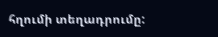հղումի տեղադրումը: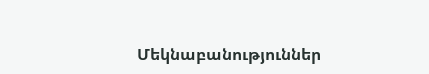Մեկնաբանություններ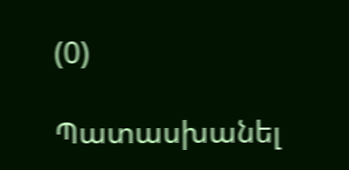(0)

Պատասխանել